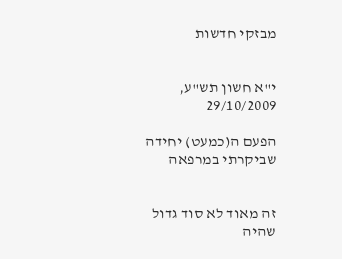מבזקי חדשות


י"א חשון תש"ע, 29/10/2009

הפעם ה(כמעט) יחידה שביקרתי במרפאה


זה מאוד לא סוד גדול שהיה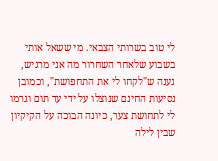לי טוב בשרותי הצבאי. מי ששאל אותי בשבוע שלאחר השחרור מה אני מרגיש, נענה ש"לקחו לי את התחפושת", וכמובן נסיעות החינם שנוצלו על ידי עד תום וגרמו לי לתחושת צער, כיונה הבוכה על הקיקיון שבין לילה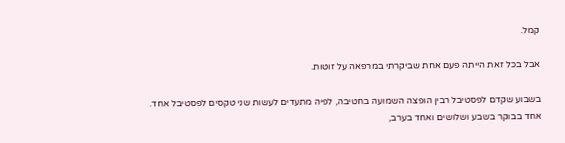קמל.

אבל בכל זאת הייתה פעם אחת שביקרתי במרפאה על זוטות.

בשבוע שקדם לפסטיבל רבין הופצה השמועה בחטיבה, לפיה מתעדים לעשות שני טקסים לפסטיבל אחד. אחד בבוקר בשבע ושלושים ואחד בערב,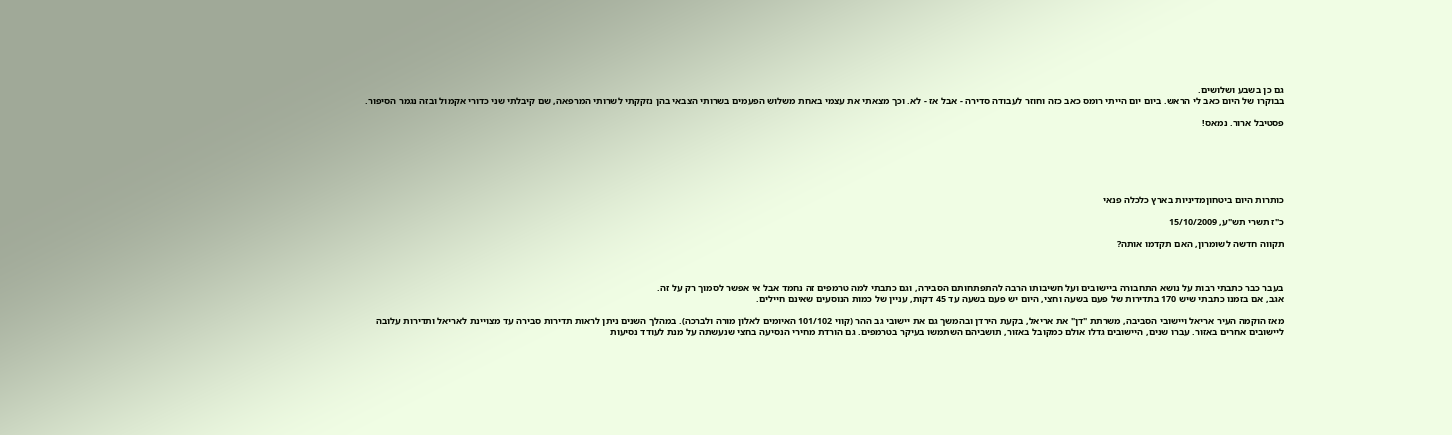גם כן בשבע ושלושים.
בבוקרו של היום כאב לי הראש. ביום יום הייתי רומס כאב כזה וחוזר לעבודה סדירה - אבל אז - לא. וכך מצאתי את עצמי באחת משלוש הפעמים בשרותי הצבאי בהן נזקקתי לשרותי המרפאה, שם קיבלתי שני כדורי אקמול ובזה נגמר הסיפור.

פסטיבל ארור. נמאס!






כותרות היום ביטחוןמדיניות בארץ כלכלה פנאי

כ"ז תשרי תש"ע, 15/10/2009

תקווה חדשה לשומרון, האם תקדמו אותה?



בעבר כבר כתבתי רבות על נושא התחבורה ביישובים ועל חשיבותו הרבה להתפתחותם הסבירה, וגם כתבתי למה טרמפים זה נחמד אבל אי אפשר לסמוך רק על זה.
אגב, אם בזמנו כתבתי שיש 170 בתדירות של פעם בשעה וחצי, היום יש פעם בשעה עד 45 דקות, עניין של כמות הנוסעים שאינם חיילים.

מאז הוקמה העיר אריאל ויישובי הסביבה, משרתת "דן" את אריאל, בקעת הירדן ובהמשך גם את יישובי גב ההר (קווי 101/102 האיומים לאלון מורה ולברכה). במהלך השנים ניתן לראות תדירות סבירה עד מצויינת לאריאל ותדירות עלובה ליישובים אחרים באזור. עברו שנים, היישובים גדלו אולם כמקובל באזור, תושביהם השתמשו בעיקר בטרמפים. גם הורדת מחירי הנסיעה בחצי שנעשתה על מנת לעודד נסיעות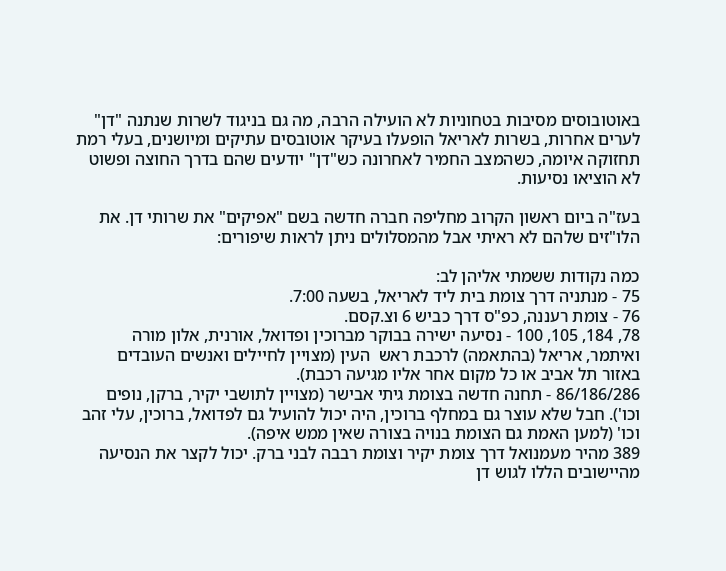באוטובוסים מסיבות בטחוניות לא הועילה הרבה, מה גם בניגוד לשרות שנתנה "דן" לערים אחרות, בשרות לאריאל הופעלו בעיקר אוטובסים עתיקים ומיושנים, בעלי רמת תחזוקה איומה, כשהמצב החמיר לאחרונה כש"דן" יודעים שהם בדרך החוצה ופשוט לא הוציאו נסיעות.

בעז"ה ביום ראשון הקרוב מחליפה חברה חדשה בשם "אפיקים" את שרותי דן. את הלו"זים שלהם לא ראיתי אבל מהמסלולים ניתן לראות שיפורים:

כמה נקודות ששמתי אליהן לב:
75 - מנתניה דרך צומת בית ליד לאריאל, בשעה 7:00.
76 - צומת רעננה, כפ"ס דרך כביש 6 וצ.קסם.
78, 184, 105, 100 - נסיעה ישירה בבוקר מברוכין ופדואל, אורנית, אלון מורה ואיתמר, אריאל (בהתאמה) לרכבת ראש  העין (מצויין לחיילים ואנשים העובדים באזור תל אביב או כל מקום אחר אליו מגיעה רכבת).
86/186/286 - תחנה חדשה בצומת גיתי אבישר (מצויין לתושבי יקיר, ברקן, נופים וכו'). חבל שלא עוצר גם במחלף ברוכין, היה יכול להועיל גם לפדואל, ברוכין, עלי זהב וכו' (למען האמת גם הצומת בנויה בצורה שאין ממש איפה).
389 מהיר מעמנואל דרך צומת יקיר וצומת רבבה לבני ברק. יכול לקצר את הנסיעה מהיישובים הללו לגוש דן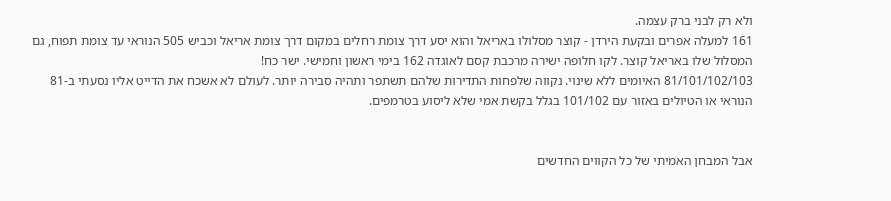ולא רק לבני ברק עצמה.
161 למעלה אפרים ובקעת הירדן - קוצר מסלולו באריאל והוא יסע דרך צומת רחלים במקום דרך צומת אריאל וכביש 505 הנוראי עד צומת תפוח, גם המסלול שלו באריאל קוצר. לקו חלופה ישירה מרכבת קסם לאוגדה 162 בימי ראשון וחמישי. ישר כח!
81/101/102/103 האיומים ללא שינוי. נקווה שלפחות התדירות שלהם תשתפר ותהיה סבירה יותר. לעולם לא אשכח את הדייט אליו נסעתי ב-81 הנוראי או הטיולים באזור עם 101/102 בגלל בקשת אמי שלא ליסוע בטרמפים.


אבל המבחן האמיתי של כל הקווים החדשים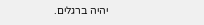יהיה ברגלים.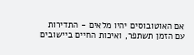אם האוטובוסים יהיו מלאים - התדירות עם הזמן תשתפר, ואיכות החיים ביישובים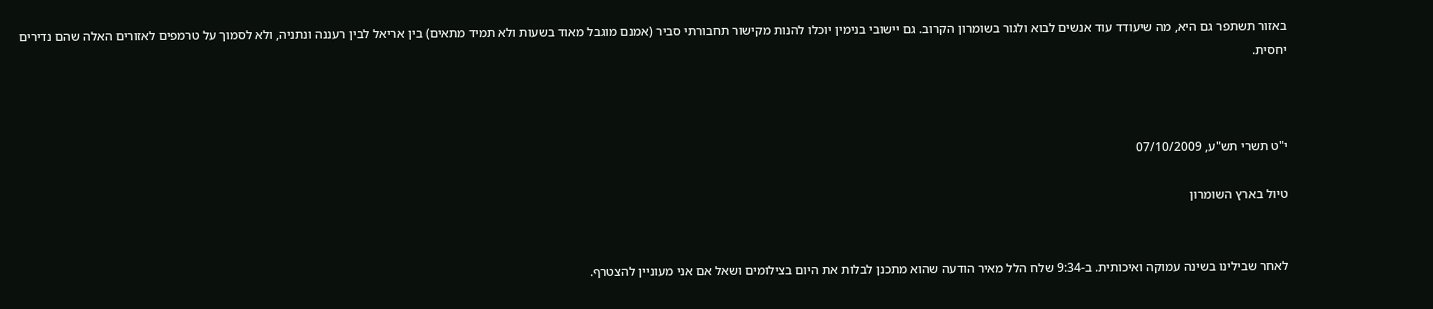באזור תשתפר גם היא, מה שיעודד עוד אנשים לבוא ולגור בשומרון הקרוב. גם יישובי בנימין יוכלו להנות מקישור תחבורתי סביר (אמנם מוגבל מאוד בשעות ולא תמיד מתאים) בין אריאל לבין רעננה ונתניה, ולא לסמוך על טרמפים לאזורים האלה שהם נדירים יחסית.



י"ט תשרי תש"ע, 07/10/2009

טיול בארץ השומרון


לאחר שבילינו בשינה עמוקה ואיכותית. ב-9:34 שלח הלל מאיר הודעה שהוא מתכנן לבלות את היום בצילומים ושאל אם אני מעוניין להצטרף.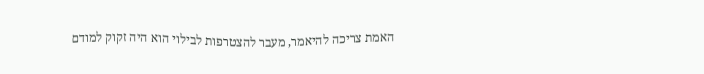האמת צריכה להיאמר, מעבר להצטרפות לבילוי הוא היה זקוק למודם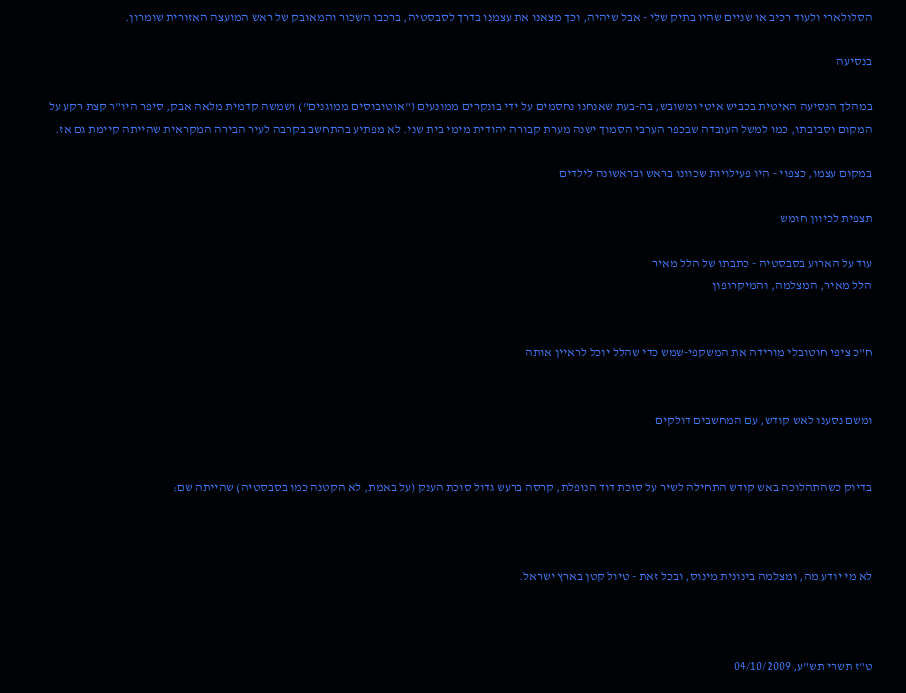הסלולארי ולעוד רכיב או שניים שהיו בתיק שלי - אבל שיהיה, וכך מצאנו את עצמנו בדרך לסבסטיה, ברכבו השכור והמאובק של ראש המועצה האזורית שומרון.

בנסיעה

במהלך הנסיעה האיטית בכביש איטי ומשובש, בה-בעת שאנחנו נחסמים על ידי בונקרים ממונעים ("אוטובוסים ממוגנים") ושמשה קדמית מלאה אבק, סיפר היו"ר קצת רקע על המקום וסביבתו, כמו למשל העובדה שבכפר הערבי הסמוך ישנה מערת קבורה יהודית מימי בית שני. לא מפתיע בהתחשב בקרבה לעיר הבירה המקראית שהייתה קיימת גם אז.

במקום עצמו, כצפוי - היו פעילויות שכוונו בראש ובראשונה לילדים

תצפית לכיוון חומש

עוד על הארוע בסבסטיה - כתבתו של הלל מאיר
הלל מאיר, המצלמה, והמיקרופון


ח"כ ציפי חוטובלי מורידה את המשקפי-שמש כדי שהלל יוכל לראיין אותה


ומשם נסענו לאש קודש, עם המחשבים דולקים


בדיוק כשהתהלוכה באש קודש התחילה לשיר על סוכת דוד הנופלת, קרסה ברעש גדול סוכת הענק (על באמת, לא הקטנה כמו בסבסטיה) שהייתה שם:



לא מי יודע מה, ומצלמה בינונית מינוס, ובכל זאת - טיול קטן בארץ ישראל.



ט"ז תשרי תש"ע, 04/10/2009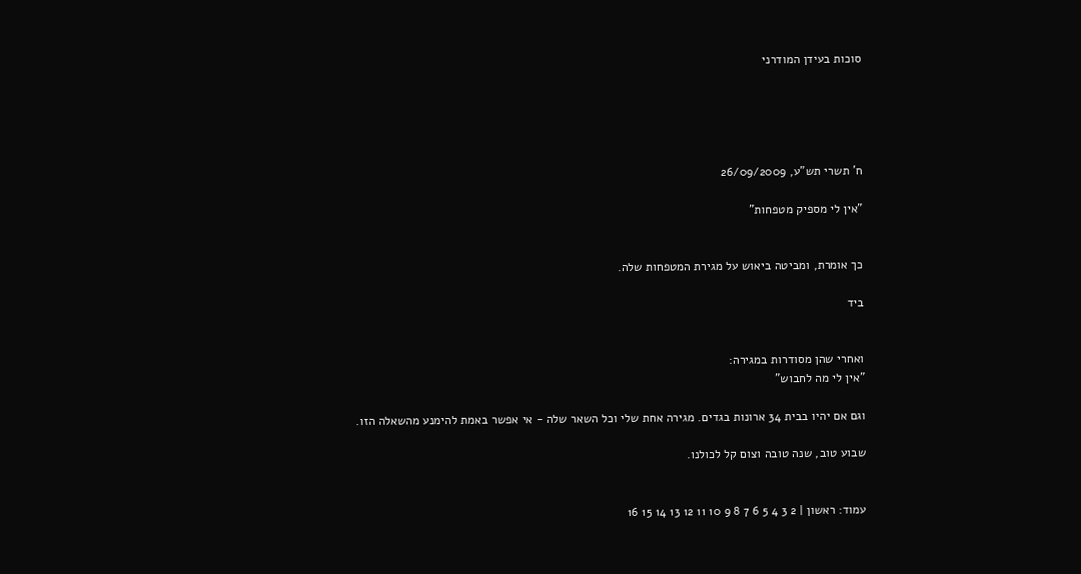סוכות בעידן המודרני





ח' תשרי תש"ע, 26/09/2009

"אין לי מספיק מטפחות"


כך אומרת, ומביטה ביאוש על מגירת המטפחות שלה.

ביד


ואחרי שהן מסודרות במגירה:
"אין לי מה לחבוש"

וגם אם יהיו בבית 34 ארונות בגדים. מגירה אחת שלי וכל השאר שלה - אי אפשר באמת להימנע מהשאלה הזו.

שבוע טוב, שנה טובה וצום קל לכולנו.


עמוד: ראשון | 2 3 4 5 6 7 8 9 10 11 12 13 14 15 16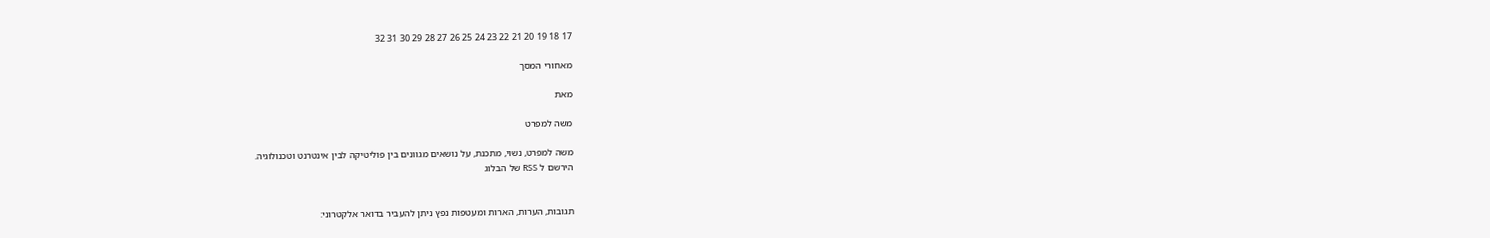17 18 19 20 21 22 23 24 25 26 27 28 29 30 31 32

מאחורי המסך

מאת

משה למפרט

משה למפרט, נשוי, מתכנת, על נושאים מגוונים בין פוליטיקה לבין אינטרנט וטכנולוגיה.
הירשם ל RSS של הבלוג


תגובות, הערות, הארות ומעטפות נפץ ניתן להעביר בדואר אלקטרוני: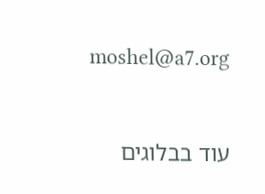moshel@a7.org



עוד בבלוגים